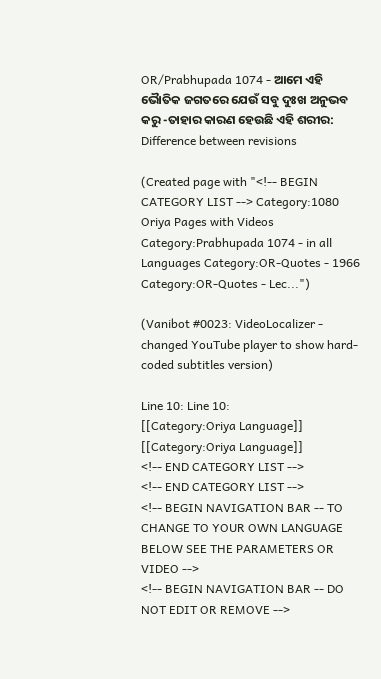OR/Prabhupada 1074 - ଆମେ ଏହି ଭୈାତିକ ଜଗତରେ ଯେଉଁ ସବୁ ଦୁଃଖ ଅନୁଭବ କରୁ -ତାହାର କାରଣ ହେଉଛି ଏହି ଶରୀର: Difference between revisions

(Created page with "<!-- BEGIN CATEGORY LIST --> Category:1080 Oriya Pages with Videos Category:Prabhupada 1074 - in all Languages Category:OR-Quotes - 1966 Category:OR-Quotes - Lec...")

(Vanibot #0023: VideoLocalizer - changed YouTube player to show hard-coded subtitles version)

Line 10: Line 10:
[[Category:Oriya Language]]
[[Category:Oriya Language]]
<!-- END CATEGORY LIST -->
<!-- END CATEGORY LIST -->
<!-- BEGIN NAVIGATION BAR -- TO CHANGE TO YOUR OWN LANGUAGE BELOW SEE THE PARAMETERS OR VIDEO -->
<!-- BEGIN NAVIGATION BAR -- DO NOT EDIT OR REMOVE -->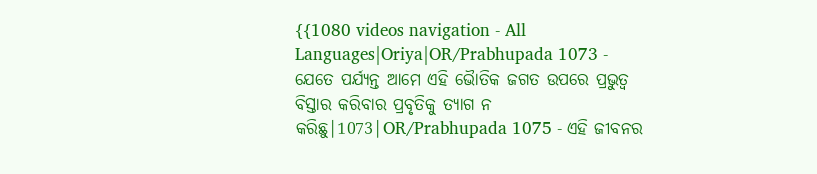{{1080 videos navigation - All Languages|Oriya|OR/Prabhupada 1073 - ଯେତେ ପର୍ଯ୍ୟନ୍ତ ଆମେ ଏହି ଭୈାତିକ ଜଗତ ଉପରେ ପ୍ରଭୁତ୍ଵ ବିସ୍ତାର କରିବାର ପ୍ରବୃତିକୁ ତ୍ୟାଗ ନ କରିଛୁ|1073|OR/Prabhupada 1075 - ଏହି ଜୀବନର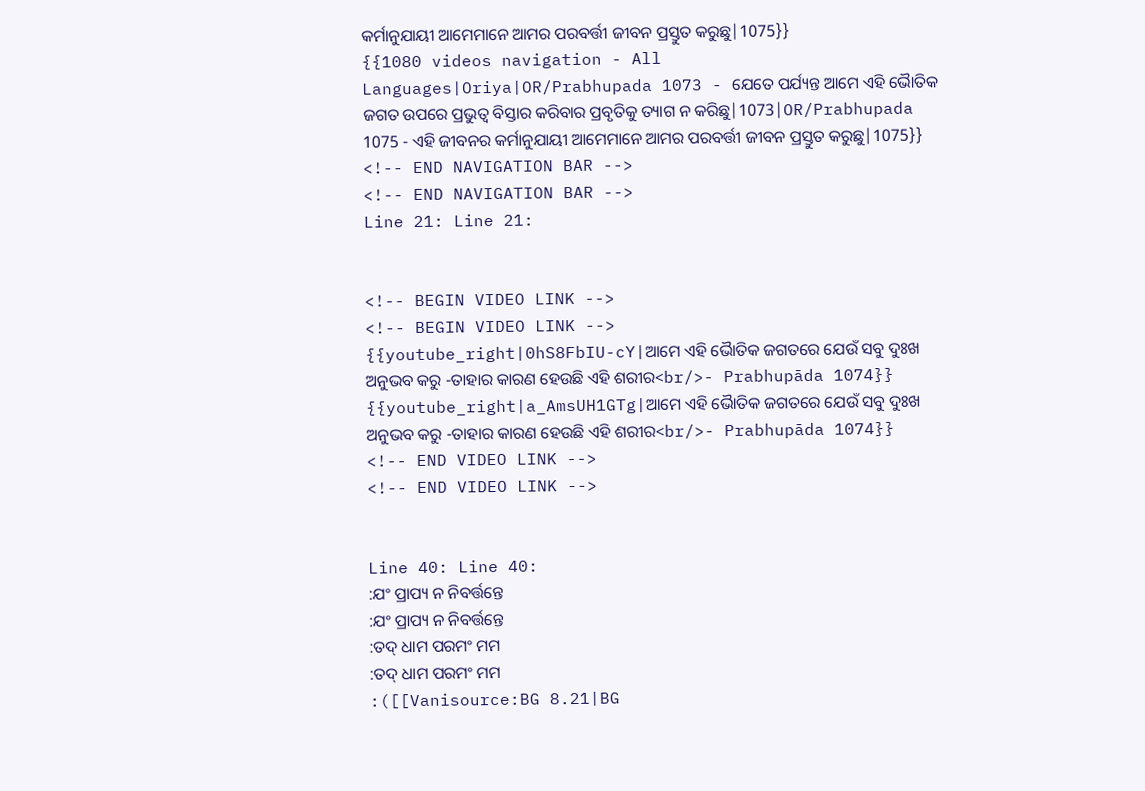କର୍ମାନୁଯାୟୀ ଆମେମାନେ ଆମର ପରବର୍ତ୍ତୀ ଜୀବନ ପ୍ରସ୍ତୁତ କରୁଛୁ|1075}}
{{1080 videos navigation - All Languages|Oriya|OR/Prabhupada 1073 - ଯେତେ ପର୍ଯ୍ୟନ୍ତ ଆମେ ଏହି ଭୈାତିକ ଜଗତ ଉପରେ ପ୍ରଭୁତ୍ଵ ବିସ୍ତାର କରିବାର ପ୍ରବୃତିକୁ ତ୍ୟାଗ ନ କରିଛୁ|1073|OR/Prabhupada 1075 - ଏହି ଜୀବନର କର୍ମାନୁଯାୟୀ ଆମେମାନେ ଆମର ପରବର୍ତ୍ତୀ ଜୀବନ ପ୍ରସ୍ତୁତ କରୁଛୁ|1075}}
<!-- END NAVIGATION BAR -->
<!-- END NAVIGATION BAR -->
Line 21: Line 21:


<!-- BEGIN VIDEO LINK -->
<!-- BEGIN VIDEO LINK -->
{{youtube_right|0hS8FbIU-cY|ଆମେ ଏହି ଭୈାତିକ ଜଗତରେ ଯେଉଁ ସବୁ ଦୁଃଖ ଅନୁଭବ କରୁ -ତାହାର କାରଣ ହେଉଛି ଏହି ଶରୀର<br/>- Prabhupāda 1074}}
{{youtube_right|a_AmsUH1GTg|ଆମେ ଏହି ଭୈାତିକ ଜଗତରେ ଯେଉଁ ସବୁ ଦୁଃଖ ଅନୁଭବ କରୁ -ତାହାର କାରଣ ହେଉଛି ଏହି ଶରୀର<br/>- Prabhupāda 1074}}
<!-- END VIDEO LINK -->
<!-- END VIDEO LINK -->


Line 40: Line 40:
:ଯଂ ପ୍ରାପ୍ୟ ନ ନିବର୍ତ୍ତନ୍ତେ
:ଯଂ ପ୍ରାପ୍ୟ ନ ନିବର୍ତ୍ତନ୍ତେ
:ତଦ୍ ଧାମ ପରମଂ ମମ
:ତଦ୍ ଧାମ ପରମଂ ମମ
:([[Vanisource:BG 8.21|BG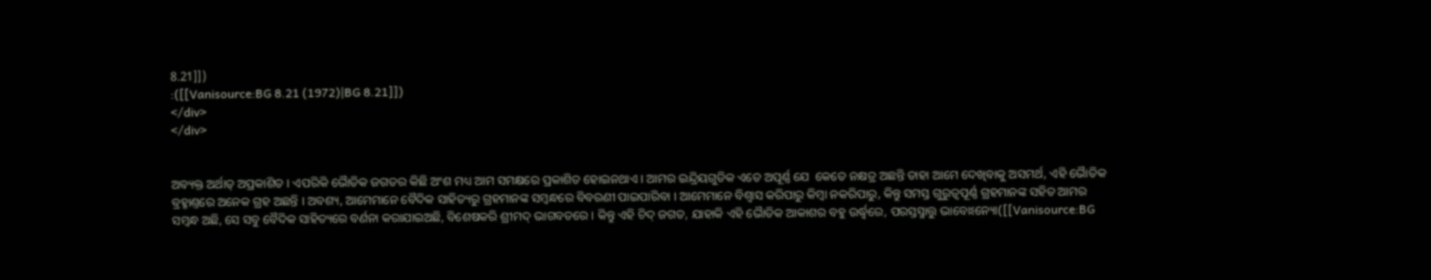8.21]])
:([[Vanisource:BG 8.21 (1972)|BG 8.21]])
</div>
</div>


ଅବ୍ୟକ୍ତ ଅର୍ଥାତ୍ ଅପ୍ରକାଶିତ । ଏପରିକି ଭୈାତିକ ଜଗତର କିଛି ଅଂଶ ମଧ୍ୟ ଆମ ସମକ୍ଷରେ ପ୍ରକାଶିତ ହୋଇନଥାଏ । ଆମର ଇନ୍ଦ୍ରିୟଗୁଡିକ ଏତେ ଅପୂର୍ଣ୍ଣ ଯେ  କେତେ ନକ୍ଷତ୍ର ଅଛନ୍ତି ତାହା ଆମେ ଦେଖିବାକୁ ଅସମର୍ଥ, ଏହି ଭୈାତିକ ବ୍ରହ୍ମାଣ୍ତରେ ଅନେକ ଗ୍ରହ ଅଛନ୍ତି । ଅବଶ୍ୟ, ଆମେମାନେ ବୈଦିକ ସାହିତ୍ୟରୁ ଗ୍ରହମାନଙ୍କ ସମ୍ଵନ୍ଧରେ ବିବରଣୀ ପାଇପାରିବା । ଆମେମାନେ ବିଶ୍ଵାସ କରିପାରୁ କିମ୍ଵା ନକରିପାରୁ, କିନ୍ତୁ ସମସ୍ତ ଗୁରୁତ୍ଵପୂର୍ଣ୍ଣ ଗ୍ରହମାନଙ୍କ ସହିତ ଆମର ସମ୍ଵନ୍ଧ ଅଛି, ସେ ସବୁ ବୈଦିକ ସାହିତ୍ୟରେ ବର୍ଣନା କରାଯାଇଅଛି, ବିଶେଷକରି ଶ୍ରୀମଦ୍ ଭାଗବତରେ । କିନ୍ତୁ ଏହି ଚିଦ୍ ଜଗତ, ଯାହାକି ଏହି ଭୈାତିକ ଆକାଶର ବହୁ ଉର୍ଦ୍ଧ୍ଵରେ, ପରସ୍ତସ୍ମାତ୍ତୁ ଭାବୋଽନ୍ୟୋ([[Vanisource:BG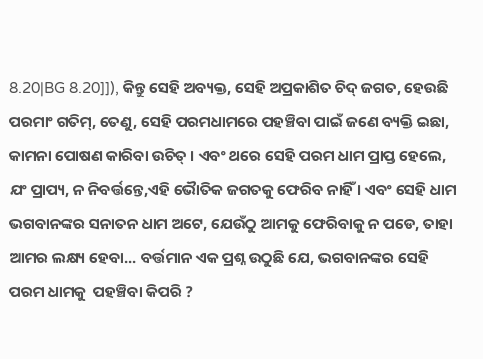8.20|BG 8.20]]), କିନ୍ତୁ ସେହି ଅବ୍ୟକ୍ତ, ସେହି ଅପ୍ରକାଶିତ ଚିଦ୍ ଜଗତ, ହେଉଛି ପରମାଂ ଗତିମ୍, ତେଣୁ, ସେହି ପରମଧାମରେ ପହଞ୍ଚିବା ପାଇଁ ଜଣେ ବ୍ୟକ୍ତି ଇଛା, କାମନା ପୋଷଣ କାରିବା ଉଚିତ୍ । ଏବଂ ଥରେ ସେହି ପରମ ଧାମ ପ୍ରାପ୍ତ ହେଲେ, ଯଂ ପ୍ରାପ୍ୟ, ନ ନିବର୍ତ୍ତନ୍ତେ,ଏହି ଭୈାତିକ ଜଗତକୁ ଫେରିବ ନାହିଁ । ଏବଂ ସେହି ଧାମ ଭଗବାନଙ୍କର ସନାତନ ଧାମ ଅଟେ, ଯେଉଁଠୁ ଆମକୁ ଫେରିବାକୁ ନ ପଡେ, ତାହା ଆମର ଲକ୍ଷ୍ୟ ହେବା... ବର୍ତ୍ତମାନ ଏକ ପ୍ରଶ୍ନ ଉଠୁଛି ଯେ, ଭଗବାନଙ୍କର ସେହି ପରମ ଧାମକୁ  ପହଞ୍ଚିବା କିପରି ?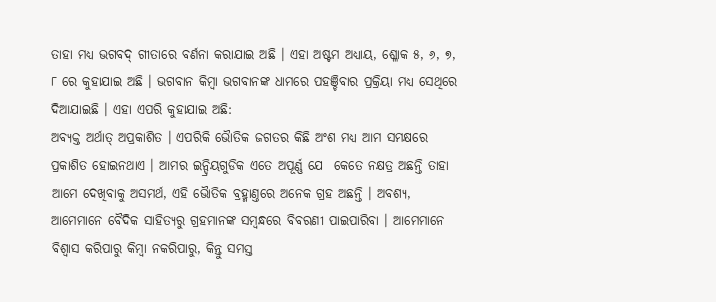ତାହା ମଧ୍ୟ ଭଗବଦ୍ ଗୀତାରେ ବର୍ଣନା କରାଯାଇ ଅଛି । ଏହା ଅଷ୍ଟମ ଅଧ୍ୟାୟ, ଶ୍ଳୋକ ୫, ୬, ୭, ୮ ରେ କୁହାଯାଇ ଅଛି । ଭଗବାନ କିମ୍ଵା ଭଗବାନଙ୍କ ଧାମରେ ପହଞ୍ଚିବାର ପ୍ରକ୍ରିୟା ମଧ୍ୟ ସେଥିରେ ଦିଆଯାଇଛି । ଏହା ଏପରି କୁହାଯାଇ ଅଛି:
ଅବ୍ୟକ୍ତ ଅର୍ଥାତ୍ ଅପ୍ରକାଶିତ । ଏପରିକି ଭୈାତିକ ଜଗତର କିଛି ଅଂଶ ମଧ୍ୟ ଆମ ସମକ୍ଷରେ ପ୍ରକାଶିତ ହୋଇନଥାଏ । ଆମର ଇନ୍ଦ୍ରିୟଗୁଡିକ ଏତେ ଅପୂର୍ଣ୍ଣ ଯେ  କେତେ ନକ୍ଷତ୍ର ଅଛନ୍ତି ତାହା ଆମେ ଦେଖିବାକୁ ଅସମର୍ଥ, ଏହି ଭୈାତିକ ବ୍ରହ୍ମାଣ୍ତରେ ଅନେକ ଗ୍ରହ ଅଛନ୍ତି । ଅବଶ୍ୟ, ଆମେମାନେ ବୈଦିକ ସାହିତ୍ୟରୁ ଗ୍ରହମାନଙ୍କ ସମ୍ଵନ୍ଧରେ ବିବରଣୀ ପାଇପାରିବା । ଆମେମାନେ ବିଶ୍ଵାସ କରିପାରୁ କିମ୍ଵା ନକରିପାରୁ, କିନ୍ତୁ ସମସ୍ତ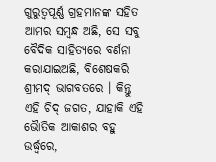ଗୁରୁତ୍ଵପୂର୍ଣ୍ଣ ଗ୍ରହମାନଙ୍କ ସହିତ ଆମର ସମ୍ଵନ୍ଧ ଅଛି, ସେ ସବୁ ବୈଦିକ ସାହିତ୍ୟରେ ବର୍ଣନା କରାଯାଇଅଛି, ବିଶେଷକରି ଶ୍ରୀମଦ୍ ଭାଗବତରେ । କିନ୍ତୁ ଏହି ଚିଦ୍ ଜଗତ, ଯାହାକି ଏହି ଭୈାତିକ ଆକାଶର ବହୁ ଉର୍ଦ୍ଧ୍ଵରେ,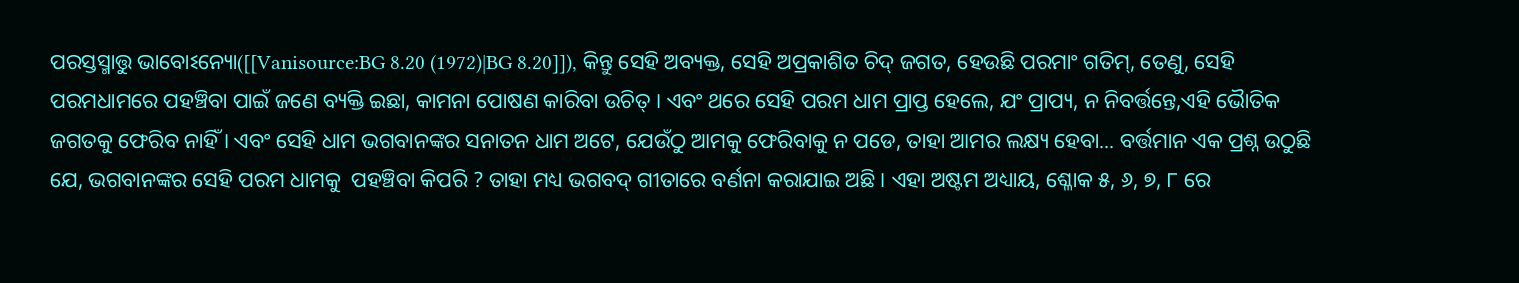ପରସ୍ତସ୍ମାତ୍ତୁ ଭାବୋଽନ୍ୟୋ([[Vanisource:BG 8.20 (1972)|BG 8.20]]), କିନ୍ତୁ ସେହି ଅବ୍ୟକ୍ତ, ସେହି ଅପ୍ରକାଶିତ ଚିଦ୍ ଜଗତ, ହେଉଛି ପରମାଂ ଗତିମ୍, ତେଣୁ, ସେହି ପରମଧାମରେ ପହଞ୍ଚିବା ପାଇଁ ଜଣେ ବ୍ୟକ୍ତି ଇଛା, କାମନା ପୋଷଣ କାରିବା ଉଚିତ୍ । ଏବଂ ଥରେ ସେହି ପରମ ଧାମ ପ୍ରାପ୍ତ ହେଲେ, ଯଂ ପ୍ରାପ୍ୟ, ନ ନିବର୍ତ୍ତନ୍ତେ,ଏହି ଭୈାତିକ ଜଗତକୁ ଫେରିବ ନାହିଁ । ଏବଂ ସେହି ଧାମ ଭଗବାନଙ୍କର ସନାତନ ଧାମ ଅଟେ, ଯେଉଁଠୁ ଆମକୁ ଫେରିବାକୁ ନ ପଡେ, ତାହା ଆମର ଲକ୍ଷ୍ୟ ହେବା... ବର୍ତ୍ତମାନ ଏକ ପ୍ରଶ୍ନ ଉଠୁଛି ଯେ, ଭଗବାନଙ୍କର ସେହି ପରମ ଧାମକୁ  ପହଞ୍ଚିବା କିପରି ? ତାହା ମଧ୍ୟ ଭଗବଦ୍ ଗୀତାରେ ବର୍ଣନା କରାଯାଇ ଅଛି । ଏହା ଅଷ୍ଟମ ଅଧ୍ୟାୟ, ଶ୍ଳୋକ ୫, ୬, ୭, ୮ ରେ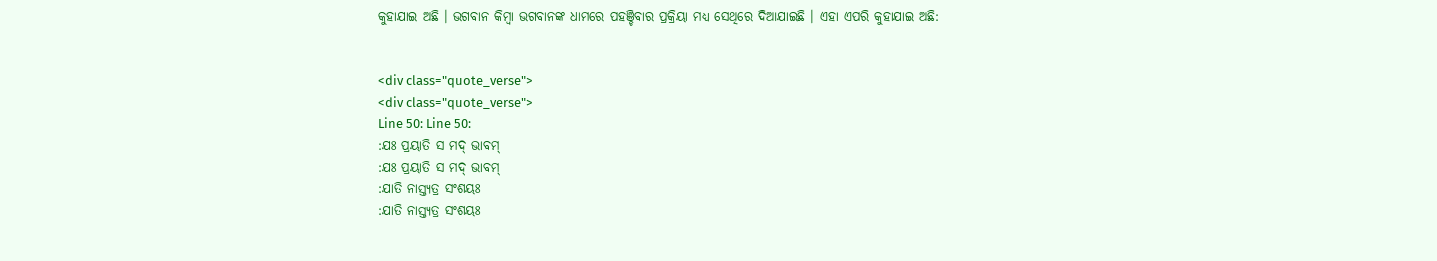କୁହାଯାଇ ଅଛି । ଭଗବାନ କିମ୍ଵା ଭଗବାନଙ୍କ ଧାମରେ ପହଞ୍ଚିବାର ପ୍ରକ୍ରିୟା ମଧ୍ୟ ସେଥିରେ ଦିଆଯାଇଛି । ଏହା ଏପରି କୁହାଯାଇ ଅଛି:


<div class="quote_verse">
<div class="quote_verse">
Line 50: Line 50:
:ଯଃ ପ୍ରୟାତି ସ ମଦ୍ ଭାବମ୍
:ଯଃ ପ୍ରୟାତି ସ ମଦ୍ ଭାବମ୍
:ଯାତି ନାସ୍ତ୍ୟତ୍ର ସଂଶୟଃ
:ଯାତି ନାସ୍ତ୍ୟତ୍ର ସଂଶୟଃ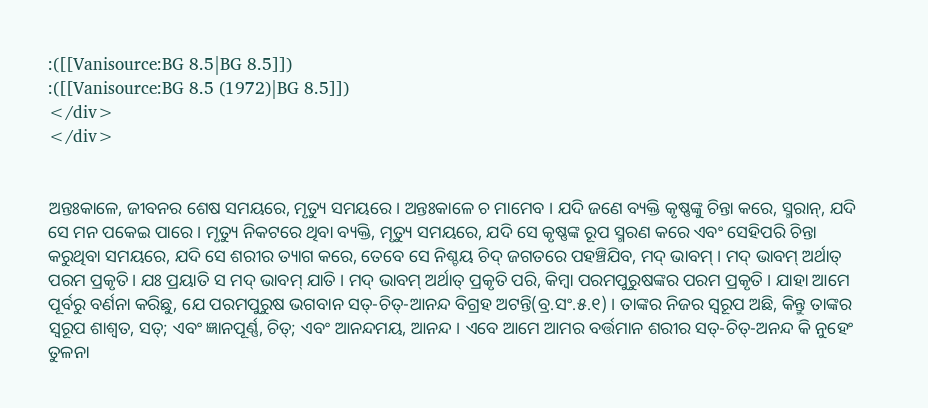:([[Vanisource:BG 8.5|BG 8.5]])
:([[Vanisource:BG 8.5 (1972)|BG 8.5]])
</div>
</div>


ଅନ୍ତଃକାଳେ, ଜୀବନର ଶେଷ ସମୟରେ, ମୃତ୍ୟୁ ସମୟରେ । ଅନ୍ତଃକାଳେ ଚ ମାମେବ । ଯଦି ଜଣେ ବ୍ୟକ୍ତି କୃଷ୍ଣଙ୍କୁ ଚିନ୍ତା କରେ, ସ୍ମରାନ୍, ଯଦି ସେ ମନ ପକେଇ ପାରେ । ମୃତ୍ୟୁ ନିକଟରେ ଥିବା ବ୍ୟକ୍ତି, ମୃତ୍ୟୁ ସମୟରେ, ଯଦି ସେ କୃଷ୍ଣଙ୍କ ରୂପ ସ୍ମରଣ କରେ ଏବଂ ସେହିପରି ଚିନ୍ତା କରୁଥିବା ସମୟରେ, ଯଦି ସେ ଶରୀର ତ୍ୟାଗ କରେ, ତେବେ ସେ ନିଶ୍ଚୟ ଚିଦ୍ ଜଗତରେ ପହଞ୍ଚିଯିବ, ମଦ୍ ଭାବମ୍ । ମଦ୍ ଭାବମ୍ ଅର୍ଥାତ୍  ପରମ ପ୍ରକୃତି । ଯଃ ପ୍ରୟାତି ସ ମଦ୍ ଭାବମ୍ ଯାତି । ମଦ୍ ଭାବମ୍ ଅର୍ଥାତ୍ ପ୍ରକୃତି ପରି, କିମ୍ଵା ପରମପୁରୁଷଙ୍କର ପରମ ପ୍ରକୃତି । ଯାହା ଆମେ ପୂର୍ବରୁ ବର୍ଣନା କରିଛୁ, ଯେ ପରମପୁରୁଷ ଭଗବାନ ସତ୍-ଚିତ୍-ଆନନ୍ଦ ବିଗ୍ରହ ଅଟନ୍ତି(ବ୍ର.ସଂ.୫.୧) । ତାଙ୍କର ନିଜର ସ୍ଵରୂପ ଅଛି, କିନ୍ତୁ ତାଙ୍କର ସ୍ଵରୂପ ଶାଶ୍ଵତ, ସତ୍; ଏବଂ ଜ୍ଞାନପୂର୍ଣ୍ଣ, ଚିତ୍; ଏବଂ ଆନନ୍ଦମୟ, ଆନନ୍ଦ । ଏବେ ଆମେ ଆମର ବର୍ତ୍ତମାନ ଶରୀର ସତ୍-ଚିତ୍-ଅନନ୍ଦ କି ନୁହେଂ ତୁଳନା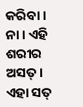କରିବା । ନା । ଏହି ଶରୀର ଅସତ୍ । ଏହା ସତ୍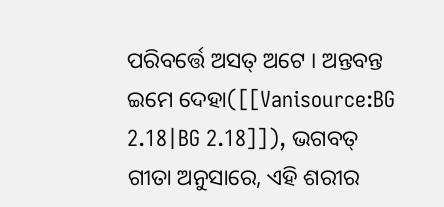ପରିବର୍ତ୍ତେ ଅସତ୍ ଅଟେ । ଅନ୍ତବନ୍ତ ଇମେ ଦେହା([[Vanisource:BG 2.18|BG 2.18]]), ଭଗବତ୍ ଗୀତା ଅନୁସାରେ, ଏହି ଶରୀର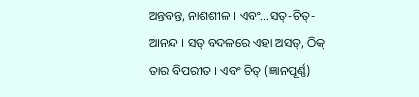ଅନ୍ତବନ୍ତ, ନାଶଶୀଳ । ଏବଂ...ସତ୍-ଚିତ୍-ଆନନ୍ଦ । ସତ୍ ବଦଳରେ ଏହା ଅସତ୍, ଠିକ୍ ତାର ବିପରୀତ । ଏବଂ ଚିତ୍ (ଜ୍ଞାନପୂର୍ଣ୍ଣ)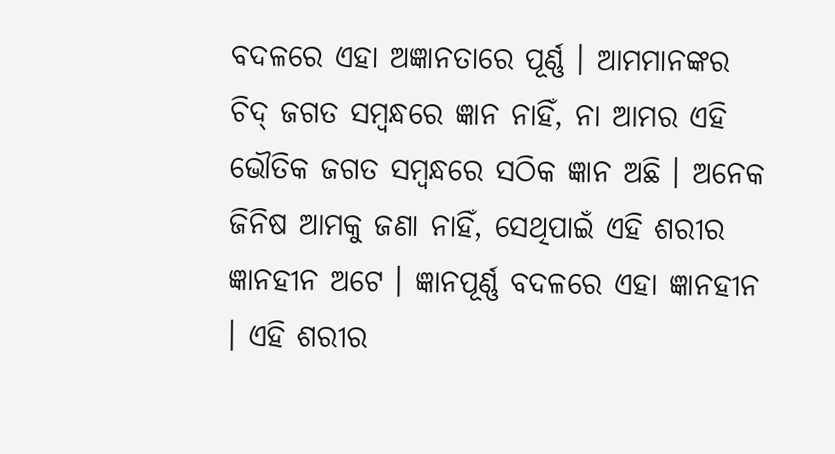ବଦଳରେ ଏହା ଅଜ୍ଞାନତାରେ ପୂର୍ଣ୍ଣ । ଆମମାନଙ୍କର ଚିଦ୍ ଜଗତ ସମ୍ଵନ୍ଧରେ ଜ୍ଞାନ ନାହିଁ, ନା ଆମର ଏହି ଭୌତିକ ଜଗତ ସମ୍ଵନ୍ଧରେ ସଠିକ ଜ୍ଞାନ ଅଛି । ଅନେକ ଜିନିଷ ଆମକୁ ଜଣା ନାହିଁ, ସେଥିପାଇଁ ଏହି ଶରୀର ଜ୍ଞାନହୀନ ଅଟେ । ଜ୍ଞାନପୂର୍ଣ୍ଣ ବଦଳରେ ଏହା ଜ୍ଞାନହୀନ । ଏହି ଶରୀର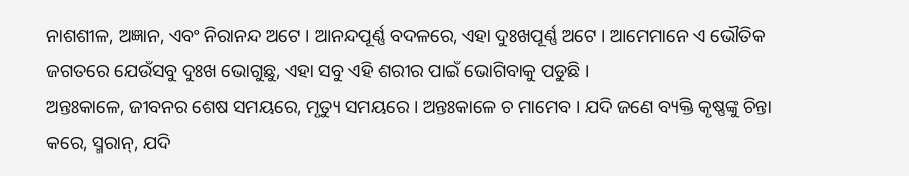ନାଶଶୀଳ, ଅଜ୍ଞାନ, ଏବଂ ନିରାନନ୍ଦ ଅଟେ । ଆନନ୍ଦପୂର୍ଣ୍ଣ ବଦଳରେ, ଏହା ଦୁଃଖପୂର୍ଣ୍ଣ ଅଟେ । ଆମେମାନେ ଏ ଭୌତିକ ଜଗତରେ ଯେଉଁସବୁ ଦୁଃଖ ଭୋଗୁଛୁ, ଏହା ସବୁ ଏହି ଶରୀର ପାଇଁ ଭୋଗିବାକୁ ପଡୁଛି ।
ଅନ୍ତଃକାଳେ, ଜୀବନର ଶେଷ ସମୟରେ, ମୃତ୍ୟୁ ସମୟରେ । ଅନ୍ତଃକାଳେ ଚ ମାମେବ । ଯଦି ଜଣେ ବ୍ୟକ୍ତି କୃଷ୍ଣଙ୍କୁ ଚିନ୍ତା କରେ, ସ୍ମରାନ୍, ଯଦି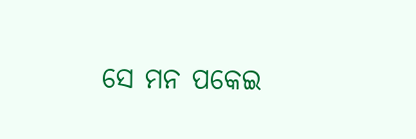ସେ ମନ ପକେଇ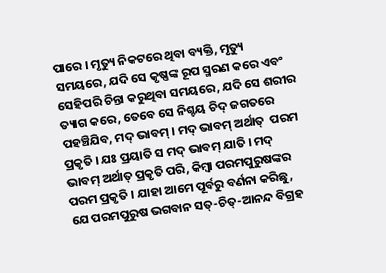ପାରେ । ମୃତ୍ୟୁ ନିକଟରେ ଥିବା ବ୍ୟକ୍ତି, ମୃତ୍ୟୁ ସମୟରେ, ଯଦି ସେ କୃଷ୍ଣଙ୍କ ରୂପ ସ୍ମରଣ କରେ ଏବଂ ସେହିପରି ଚିନ୍ତା କରୁଥିବା ସମୟରେ, ଯଦି ସେ ଶରୀର ତ୍ୟାଗ କରେ, ତେବେ ସେ ନିଶ୍ଚୟ ଚିଦ୍ ଜଗତରେ ପହଞ୍ଚିଯିବ, ମଦ୍ ଭାବମ୍ । ମଦ୍ ଭାବମ୍ ଅର୍ଥାତ୍  ପରମ ପ୍ରକୃତି । ଯଃ ପ୍ରୟାତି ସ ମଦ୍ ଭାବମ୍ ଯାତି । ମଦ୍ ଭାବମ୍ ଅର୍ଥାତ୍ ପ୍ରକୃତି ପରି, କିମ୍ଵା ପରମପୁରୁଷଙ୍କର ପରମ ପ୍ରକୃତି । ଯାହା ଆମେ ପୂର୍ବରୁ ବର୍ଣନା କରିଛୁ, ଯେ ପରମପୁରୁଷ ଭଗବାନ ସତ୍-ଚିତ୍-ଆନନ୍ଦ ବିଗ୍ରହ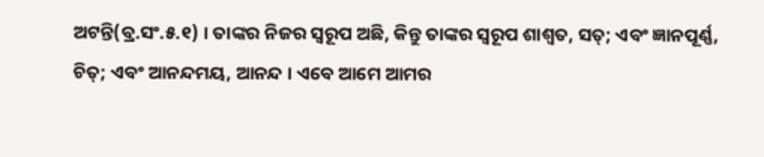ଅଟନ୍ତି(ବ୍ର.ସଂ.୫.୧) । ତାଙ୍କର ନିଜର ସ୍ଵରୂପ ଅଛି, କିନ୍ତୁ ତାଙ୍କର ସ୍ଵରୂପ ଶାଶ୍ଵତ, ସତ୍; ଏବଂ ଜ୍ଞାନପୂର୍ଣ୍ଣ, ଚିତ୍; ଏବଂ ଆନନ୍ଦମୟ, ଆନନ୍ଦ । ଏବେ ଆମେ ଆମର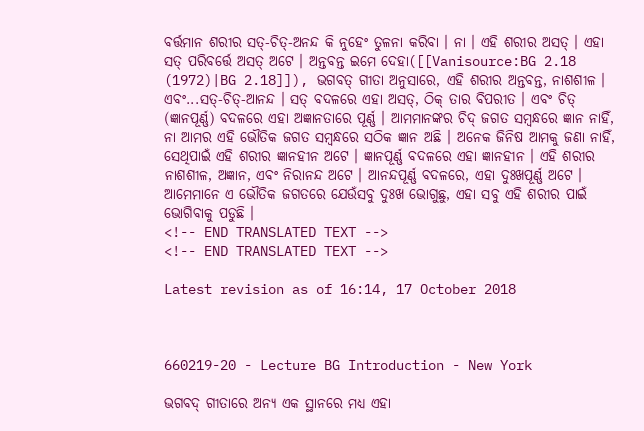ବର୍ତ୍ତମାନ ଶରୀର ସତ୍-ଚିତ୍-ଅନନ୍ଦ କି ନୁହେଂ ତୁଳନା କରିବା । ନା । ଏହି ଶରୀର ଅସତ୍ । ଏହା ସତ୍ ପରିବର୍ତ୍ତେ ଅସତ୍ ଅଟେ । ଅନ୍ତବନ୍ତ ଇମେ ଦେହା([[Vanisource:BG 2.18 (1972)|BG 2.18]]), ଭଗବତ୍ ଗୀତା ଅନୁସାରେ, ଏହି ଶରୀର ଅନ୍ତବନ୍ତ, ନାଶଶୀଳ । ଏବଂ...ସତ୍-ଚିତ୍-ଆନନ୍ଦ । ସତ୍ ବଦଳରେ ଏହା ଅସତ୍, ଠିକ୍ ତାର ବିପରୀତ । ଏବଂ ଚିତ୍ (ଜ୍ଞାନପୂର୍ଣ୍ଣ) ବଦଳରେ ଏହା ଅଜ୍ଞାନତାରେ ପୂର୍ଣ୍ଣ । ଆମମାନଙ୍କର ଚିଦ୍ ଜଗତ ସମ୍ଵନ୍ଧରେ ଜ୍ଞାନ ନାହିଁ, ନା ଆମର ଏହି ଭୌତିକ ଜଗତ ସମ୍ଵନ୍ଧରେ ସଠିକ ଜ୍ଞାନ ଅଛି । ଅନେକ ଜିନିଷ ଆମକୁ ଜଣା ନାହିଁ, ସେଥିପାଇଁ ଏହି ଶରୀର ଜ୍ଞାନହୀନ ଅଟେ । ଜ୍ଞାନପୂର୍ଣ୍ଣ ବଦଳରେ ଏହା ଜ୍ଞାନହୀନ । ଏହି ଶରୀର ନାଶଶୀଳ, ଅଜ୍ଞାନ, ଏବଂ ନିରାନନ୍ଦ ଅଟେ । ଆନନ୍ଦପୂର୍ଣ୍ଣ ବଦଳରେ, ଏହା ଦୁଃଖପୂର୍ଣ୍ଣ ଅଟେ । ଆମେମାନେ ଏ ଭୌତିକ ଜଗତରେ ଯେଉଁସବୁ ଦୁଃଖ ଭୋଗୁଛୁ, ଏହା ସବୁ ଏହି ଶରୀର ପାଇଁ ଭୋଗିବାକୁ ପଡୁଛି ।
<!-- END TRANSLATED TEXT -->
<!-- END TRANSLATED TEXT -->

Latest revision as of 16:14, 17 October 2018



660219-20 - Lecture BG Introduction - New York

ଭଗବଦ୍ ଗୀତାରେ ଅନ୍ୟ ଏକ ସ୍ଥାନରେ ମଧ୍ୟ ଏହା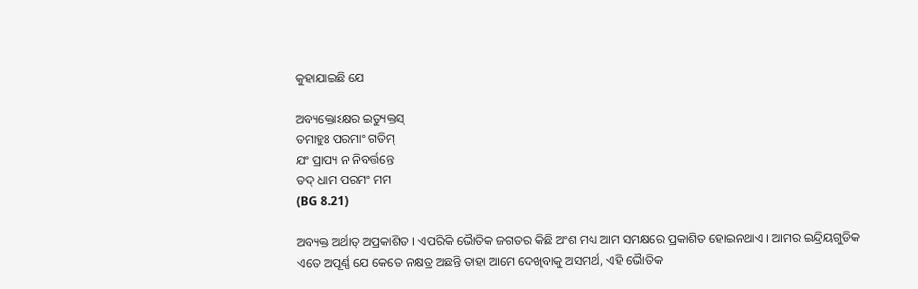କୁହାଯାଇଛି ଯେ

ଅବ୍ୟକ୍ତୋଽକ୍ଷର ଇତ୍ୟୁକ୍ତସ୍
ତମାହୁଃ ପରମାଂ ଗତିମ୍
ଯଂ ପ୍ରାପ୍ୟ ନ ନିବର୍ତ୍ତନ୍ତେ
ତଦ୍ ଧାମ ପରମଂ ମମ
(BG 8.21)

ଅବ୍ୟକ୍ତ ଅର୍ଥାତ୍ ଅପ୍ରକାଶିତ । ଏପରିକି ଭୈାତିକ ଜଗତର କିଛି ଅଂଶ ମଧ୍ୟ ଆମ ସମକ୍ଷରେ ପ୍ରକାଶିତ ହୋଇନଥାଏ । ଆମର ଇନ୍ଦ୍ରିୟଗୁଡିକ ଏତେ ଅପୂର୍ଣ୍ଣ ଯେ କେତେ ନକ୍ଷତ୍ର ଅଛନ୍ତି ତାହା ଆମେ ଦେଖିବାକୁ ଅସମର୍ଥ, ଏହି ଭୈାତିକ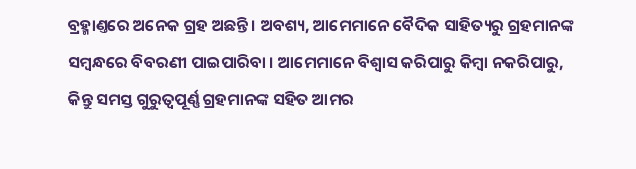ବ୍ରହ୍ମାଣ୍ତରେ ଅନେକ ଗ୍ରହ ଅଛନ୍ତି । ଅବଶ୍ୟ, ଆମେମାନେ ବୈଦିକ ସାହିତ୍ୟରୁ ଗ୍ରହମାନଙ୍କ ସମ୍ଵନ୍ଧରେ ବିବରଣୀ ପାଇପାରିବା । ଆମେମାନେ ବିଶ୍ଵାସ କରିପାରୁ କିମ୍ଵା ନକରିପାରୁ, କିନ୍ତୁ ସମସ୍ତ ଗୁରୁତ୍ଵପୂର୍ଣ୍ଣ ଗ୍ରହମାନଙ୍କ ସହିତ ଆମର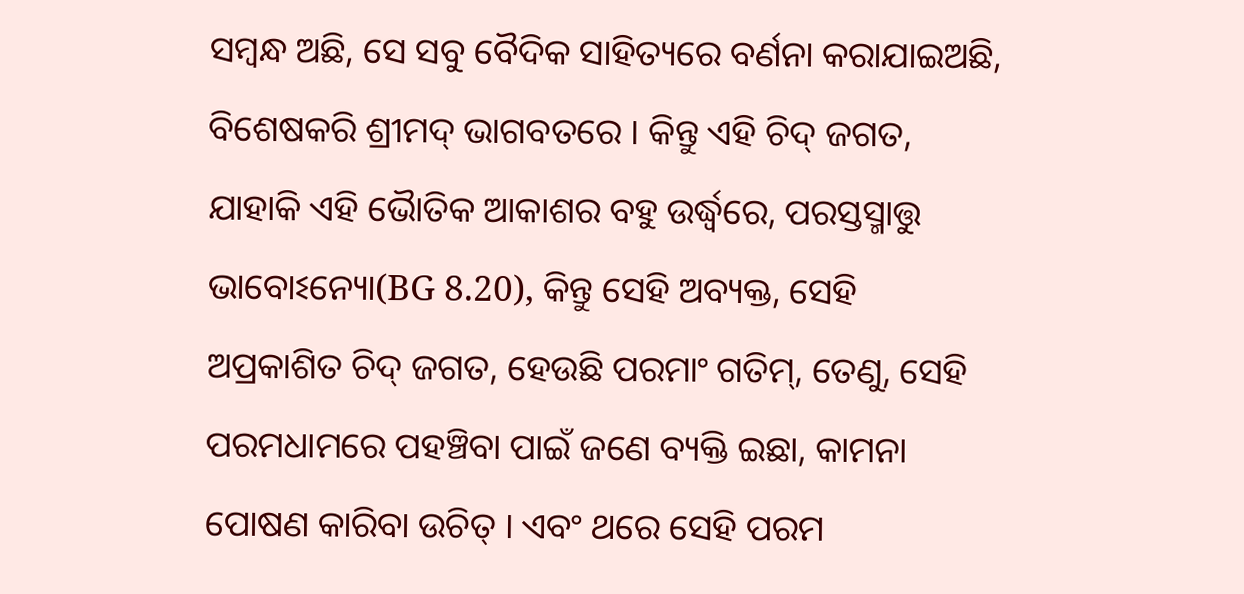ସମ୍ଵନ୍ଧ ଅଛି, ସେ ସବୁ ବୈଦିକ ସାହିତ୍ୟରେ ବର୍ଣନା କରାଯାଇଅଛି, ବିଶେଷକରି ଶ୍ରୀମଦ୍ ଭାଗବତରେ । କିନ୍ତୁ ଏହି ଚିଦ୍ ଜଗତ, ଯାହାକି ଏହି ଭୈାତିକ ଆକାଶର ବହୁ ଉର୍ଦ୍ଧ୍ଵରେ, ପରସ୍ତସ୍ମାତ୍ତୁ ଭାବୋଽନ୍ୟୋ(BG 8.20), କିନ୍ତୁ ସେହି ଅବ୍ୟକ୍ତ, ସେହି ଅପ୍ରକାଶିତ ଚିଦ୍ ଜଗତ, ହେଉଛି ପରମାଂ ଗତିମ୍, ତେଣୁ, ସେହି ପରମଧାମରେ ପହଞ୍ଚିବା ପାଇଁ ଜଣେ ବ୍ୟକ୍ତି ଇଛା, କାମନା ପୋଷଣ କାରିବା ଉଚିତ୍ । ଏବଂ ଥରେ ସେହି ପରମ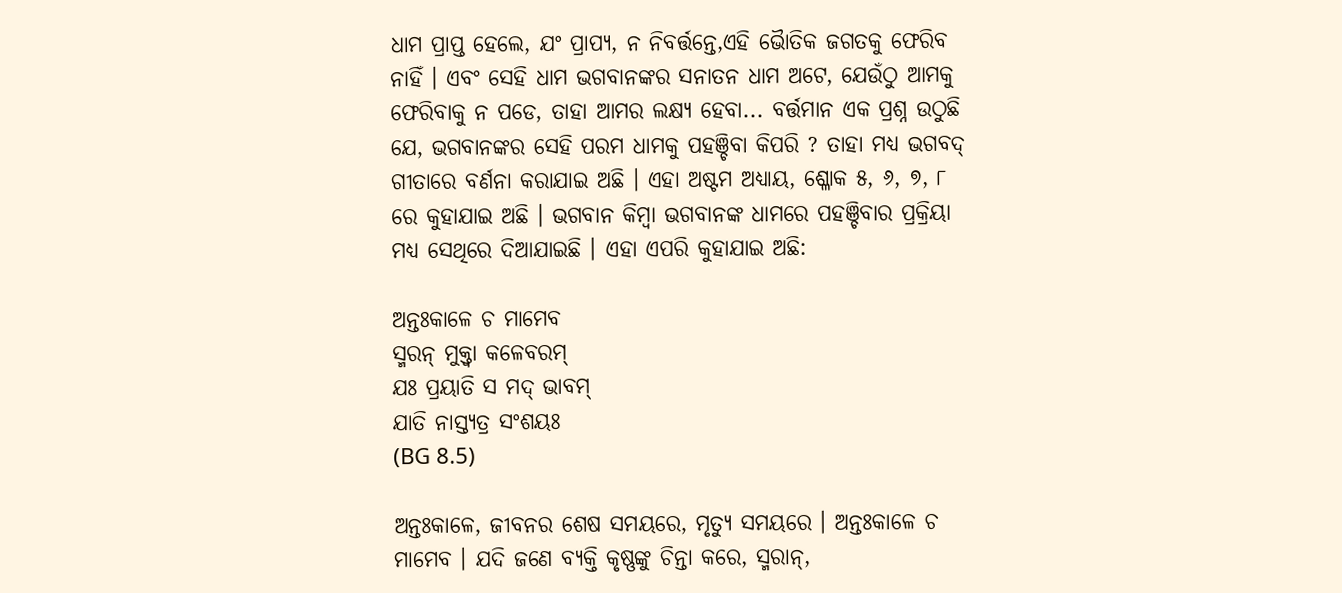ଧାମ ପ୍ରାପ୍ତ ହେଲେ, ଯଂ ପ୍ରାପ୍ୟ, ନ ନିବର୍ତ୍ତନ୍ତେ,ଏହି ଭୈାତିକ ଜଗତକୁ ଫେରିବ ନାହିଁ । ଏବଂ ସେହି ଧାମ ଭଗବାନଙ୍କର ସନାତନ ଧାମ ଅଟେ, ଯେଉଁଠୁ ଆମକୁ ଫେରିବାକୁ ନ ପଡେ, ତାହା ଆମର ଲକ୍ଷ୍ୟ ହେବା... ବର୍ତ୍ତମାନ ଏକ ପ୍ରଶ୍ନ ଉଠୁଛି ଯେ, ଭଗବାନଙ୍କର ସେହି ପରମ ଧାମକୁ ପହଞ୍ଚିବା କିପରି ? ତାହା ମଧ୍ୟ ଭଗବଦ୍ ଗୀତାରେ ବର୍ଣନା କରାଯାଇ ଅଛି । ଏହା ଅଷ୍ଟମ ଅଧ୍ୟାୟ, ଶ୍ଳୋକ ୫, ୬, ୭, ୮ ରେ କୁହାଯାଇ ଅଛି । ଭଗବାନ କିମ୍ଵା ଭଗବାନଙ୍କ ଧାମରେ ପହଞ୍ଚିବାର ପ୍ରକ୍ରିୟା ମଧ୍ୟ ସେଥିରେ ଦିଆଯାଇଛି । ଏହା ଏପରି କୁହାଯାଇ ଅଛି:

ଅନ୍ତଃକାଳେ ଚ ମାମେବ
ସ୍ମରନ୍ ମୁକ୍ତ୍ଵା କଳେବରମ୍
ଯଃ ପ୍ରୟାତି ସ ମଦ୍ ଭାବମ୍
ଯାତି ନାସ୍ତ୍ୟତ୍ର ସଂଶୟଃ
(BG 8.5)

ଅନ୍ତଃକାଳେ, ଜୀବନର ଶେଷ ସମୟରେ, ମୃତ୍ୟୁ ସମୟରେ । ଅନ୍ତଃକାଳେ ଚ ମାମେବ । ଯଦି ଜଣେ ବ୍ୟକ୍ତି କୃଷ୍ଣଙ୍କୁ ଚିନ୍ତା କରେ, ସ୍ମରାନ୍,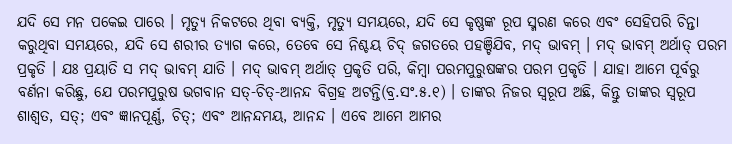ଯଦି ସେ ମନ ପକେଇ ପାରେ । ମୃତ୍ୟୁ ନିକଟରେ ଥିବା ବ୍ୟକ୍ତି, ମୃତ୍ୟୁ ସମୟରେ, ଯଦି ସେ କୃଷ୍ଣଙ୍କ ରୂପ ସ୍ମରଣ କରେ ଏବଂ ସେହିପରି ଚିନ୍ତା କରୁଥିବା ସମୟରେ, ଯଦି ସେ ଶରୀର ତ୍ୟାଗ କରେ, ତେବେ ସେ ନିଶ୍ଚୟ ଚିଦ୍ ଜଗତରେ ପହଞ୍ଚିଯିବ, ମଦ୍ ଭାବମ୍ । ମଦ୍ ଭାବମ୍ ଅର୍ଥାତ୍ ପରମ ପ୍ରକୃତି । ଯଃ ପ୍ରୟାତି ସ ମଦ୍ ଭାବମ୍ ଯାତି । ମଦ୍ ଭାବମ୍ ଅର୍ଥାତ୍ ପ୍ରକୃତି ପରି, କିମ୍ଵା ପରମପୁରୁଷଙ୍କର ପରମ ପ୍ରକୃତି । ଯାହା ଆମେ ପୂର୍ବରୁ ବର୍ଣନା କରିଛୁ, ଯେ ପରମପୁରୁଷ ଭଗବାନ ସତ୍-ଚିତ୍-ଆନନ୍ଦ ବିଗ୍ରହ ଅଟନ୍ତି(ବ୍ର.ସଂ.୫.୧) । ତାଙ୍କର ନିଜର ସ୍ଵରୂପ ଅଛି, କିନ୍ତୁ ତାଙ୍କର ସ୍ଵରୂପ ଶାଶ୍ଵତ, ସତ୍; ଏବଂ ଜ୍ଞାନପୂର୍ଣ୍ଣ, ଚିତ୍; ଏବଂ ଆନନ୍ଦମୟ, ଆନନ୍ଦ । ଏବେ ଆମେ ଆମର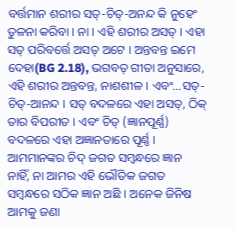ବର୍ତ୍ତମାନ ଶରୀର ସତ୍-ଚିତ୍-ଅନନ୍ଦ କି ନୁହେଂ ତୁଳନା କରିବା । ନା । ଏହି ଶରୀର ଅସତ୍ । ଏହା ସତ୍ ପରିବର୍ତ୍ତେ ଅସତ୍ ଅଟେ । ଅନ୍ତବନ୍ତ ଇମେ ଦେହା(BG 2.18), ଭଗବତ୍ ଗୀତା ଅନୁସାରେ, ଏହି ଶରୀର ଅନ୍ତବନ୍ତ, ନାଶଶୀଳ । ଏବଂ...ସତ୍-ଚିତ୍-ଆନନ୍ଦ । ସତ୍ ବଦଳରେ ଏହା ଅସତ୍, ଠିକ୍ ତାର ବିପରୀତ । ଏବଂ ଚିତ୍ (ଜ୍ଞାନପୂର୍ଣ୍ଣ) ବଦଳରେ ଏହା ଅଜ୍ଞାନତାରେ ପୂର୍ଣ୍ଣ । ଆମମାନଙ୍କର ଚିଦ୍ ଜଗତ ସମ୍ଵନ୍ଧରେ ଜ୍ଞାନ ନାହିଁ, ନା ଆମର ଏହି ଭୌତିକ ଜଗତ ସମ୍ଵନ୍ଧରେ ସଠିକ ଜ୍ଞାନ ଅଛି । ଅନେକ ଜିନିଷ ଆମକୁ ଜଣା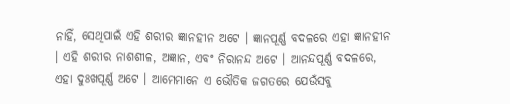ନାହିଁ, ସେଥିପାଇଁ ଏହି ଶରୀର ଜ୍ଞାନହୀନ ଅଟେ । ଜ୍ଞାନପୂର୍ଣ୍ଣ ବଦଳରେ ଏହା ଜ୍ଞାନହୀନ । ଏହି ଶରୀର ନାଶଶୀଳ, ଅଜ୍ଞାନ, ଏବଂ ନିରାନନ୍ଦ ଅଟେ । ଆନନ୍ଦପୂର୍ଣ୍ଣ ବଦଳରେ, ଏହା ଦୁଃଖପୂର୍ଣ୍ଣ ଅଟେ । ଆମେମାନେ ଏ ଭୌତିକ ଜଗତରେ ଯେଉଁସବୁ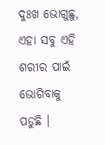ଦୁଃଖ ଭୋଗୁଛୁ, ଏହା ସବୁ ଏହି ଶରୀର ପାଇଁ ଭୋଗିବାକୁ ପଡୁଛି ।